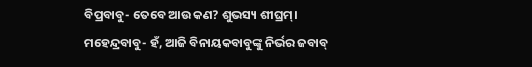ବିପ୍ରବାବୁ- ତେବେ ଆଉ କଣ? ଶୁଭସ୍ୟ ଶୀଘ୍ରମ୍।
ମହେନ୍ଦ୍ରବାବୁ- ହଁ, ଆଜି ବିନାୟକବାବୁଙ୍କୁ ନିର୍ଭର ଜବାବ୍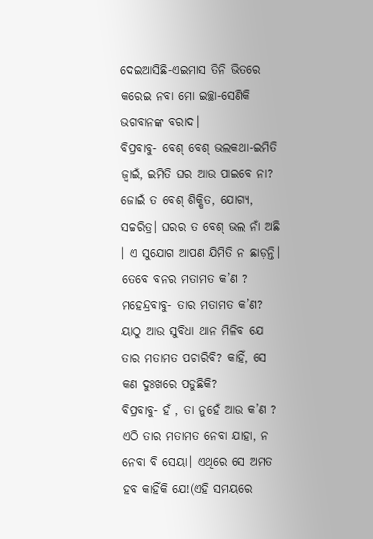ଦେଇଆସିଛି-ଏଇମାସ ତିନି ଭିତରେ କରେଇ ନବା ମୋ ଇଚ୍ଛା-ସେଣିକି ଭଗବାନଙ୍କ ବରାଦ।
ବିପ୍ରବାବୁ- ବେଶ୍ ବେଶ୍ ଭଲକଥା-ଇମିତି ଜ୍ବାଇଁ, ଇମିତି ଘର ଆଉ ପାଇବେ ନା? ଜୋଇଁ ତ ବେଶ୍ ଶିକ୍ଷିତ, ଯୋଗ୍ୟ, ସଚ୍ଚରିତ୍ର। ଘରର ତ ବେଶ୍ ଭଲ ନାଁ ଅଛି । ଏ ସୁଯୋଗ ଆପଣ ଯିମିତି ନ ଛାଡ଼ନ୍ତି। ତେବେ ବନର ମତାମତ କ’ଣ ?
ମହେନ୍ଦ୍ରବାବୁ- ତାର ମତାମତ କ’ଣ? ୟାଠୁ ଆଉ ସୁବିଧା ଥାନ ମିଳିବ ଯେ ତାର ମତାମତ ପଚାରିବି? କାହିଁ, ସେ କଣ ଦୁଃଖରେ ପଡୁଛିକି?
ବିପ୍ରବାବୁ- ହଁ , ତା ନୁହେଁ ଆଉ କ’ଣ ? ଏଠି ତାର ମତାମତ ନେବା ଯାହା, ନ ନେବା ବି ସେୟା। ଏଥିରେ ସେ ଅମତ ହବ କାହିଁକି ଯେ!(ଏହି ସମୟରେ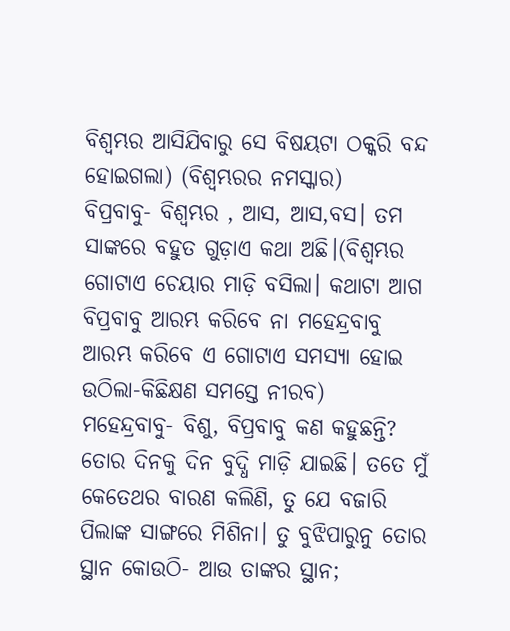ବିଶ୍ବମ୍ଭର ଆସିଯିବାରୁ ସେ ବିଷୟଟା ଠକ୍କରି ବନ୍ଦ ହୋଇଗଲା) (ବିଶ୍ବମ୍ଭରର ନମସ୍କାର)
ବିପ୍ରବାବୁ- ବିଶ୍ବମ୍ଭର , ଆସ, ଆସ,ବସ। ତମ ସାଙ୍କରେ ବହୁତ ଗୁଡ଼ାଏ କଥା ଅଛି।(ବିଶ୍ବମ୍ଭର ଗୋଟାଏ ଚେୟାର ମାଡ଼ି ବସିଲା। କଥାଟା ଆଗ ବିପ୍ରବାବୁ ଆରମ୍ଭ କରିବେ ନା ମହେନ୍ଦ୍ରବାବୁ ଆରମ୍ଭ କରିବେ ଏ ଗୋଟାଏ ସମସ୍ୟା ହୋଇ ଉଠିଲା-କିଛିକ୍ଷଣ ସମସ୍ତେ ନୀରବ)
ମହେନ୍ଦ୍ରବାବୁ- ବିଶୁ, ବିପ୍ରବାବୁ କଣ କହୁଛନ୍ତି? ତୋର ଦିନକୁ ଦିନ ବୁଦ୍ଧି ମାଡ଼ି ଯାଇଛି। ତତେ ମୁଁ କେତେଥର ବାରଣ କଲିଣି, ତୁ ଯେ ବଜାରି ପିଲାଙ୍କ ସାଙ୍ଗରେ ମିଶିନା। ତୁ ବୁଝିପାରୁନୁ ତୋର ସ୍ଥାନ କୋଉଠି- ଆଉ ତାଙ୍କର ସ୍ଥାନ;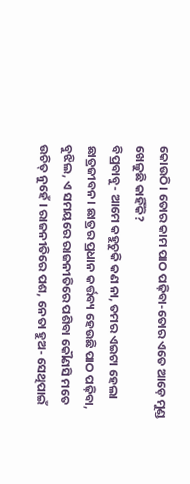କୋଉଠି। ତୋର କାମ ପାଠ ପଢ଼ିବା-ତୋର ଏତେ ଆଡ଼େ ମୁଣ୍ଡ ଖେଳୁଛି କାହିଁକି?
ବିପ୍ରବାବୁ- ଆମେ କହୁଚୁକି କଣ ନା, ତମର ଏଇଟା ହେଲା ଛାତ୍ରଜୀବନ। ଛାତ୍ରର ପ୍ରଧାନ କର୍ତ୍ତବ୍ୟ ହେଉଛି ପାଠ ପଢ଼ିବା, ବୁଝିଲ, ଏ ସମୟରେ ରାଜନୀତିରେ ପଶିବା କୌଣସି ମତେ ଉଚିତ୍ ନୁହେଁ । ରାଜନୀତିରେ ପଶ, ନେତା ହୁଅ- ସେଥିପାଇଁ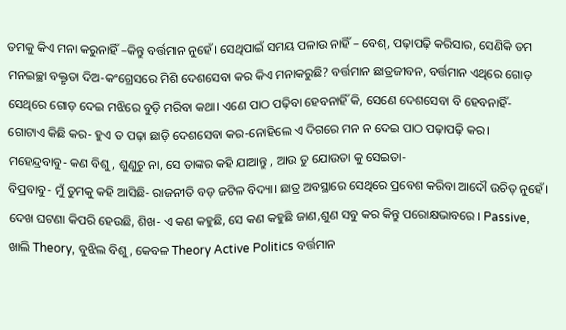ତମକୁ କିଏ ମନା କରୁନାହିଁ –କିନ୍ତୁ ବର୍ତ୍ତମାନ ନୁହେଁ। ସେଥିପାଇଁ ସମୟ ପଳାଉ ନାହିଁ – ବେଶ୍, ପଢ଼ାପଢ଼ି କରିସାର, ସେଣିକି ତମ ମନଇଚ୍ଛା ବକ୍ତୃତା ଦିଅ-କଂଗ୍ରେସରେ ମିଶି ଦେଶସେବା କର କିଏ ମନାକରୁଛି? ବର୍ତ୍ତମାନ ଛାତ୍ରଜୀବନ, ବର୍ତ୍ତମାନ ଏଥିରେ ଗୋଡ଼ ସେଥିରେ ଗୋଡ଼ ଦେଇ ମଝିରେ ବୁଡ଼ି ମରିବା କଥା। ଏଣେ ପାଠ ପଢ଼ିବା ହେବନାହିଁ କି, ସେଣେ ଦେଶସେବା ବି ହେବନାହିଁ-ଗୋଟାଏ କିଛି କର- ହୁଏ ତ ପଢ଼ା ଛାଡ଼ି ଦେଶସେବା କର-ନୋହିଲେ ଏ ଦିଗରେ ମନ ନ ଦେଇ ପାଠ ପଢ଼ାପଢ଼ି କର।
ମହେନ୍ଦ୍ରବାବୁ- କଣ ବିଶୁ, ଶୁଣୁଚୁ ନା, ସେ ତାଙ୍କର କହି ଯାଆନ୍ତୁ , ଆଉ ତୁ ଯୋଉତା କୁ ସେଇତା-
ବିପ୍ରବାବୁ- ମୁଁ ତୁମକୁ କହି ଆସିଛି- ରାଜନୀତି ବଡ଼ ଜଟିଳ ବିଦ୍ୟା। ଛାତ୍ର ଅବସ୍ଥାରେ ସେଥିରେ ପ୍ରବେଶ କରିବା ଆଦୌ ଉଚିତ୍ ନୁହେଁ। ଦେଖ ଘଟଣା କିପରି ହେଉଛି, ଶିଖ- ଏ କଣ କହୁଛି, ସେ କଣ କହୁଛି ଜାଣ,ଶୁଣ ସବୁ କର କିନ୍ତୁ ପରୋକ୍ଷଭାବରେ । Passive, ଖାଲି Theory, ବୁଝିଲ ବିଶୁ, କେବଳ Theory Active Politics ବର୍ତ୍ତମାନ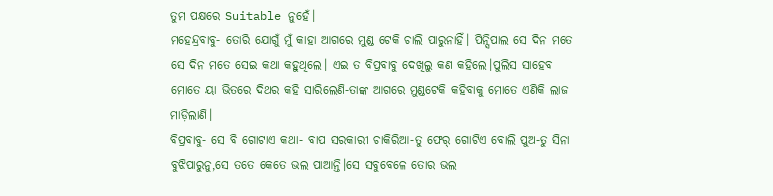ତୁମ ପକ୍ଷରେ Suitable ନୁହେଁ।
ମହେନ୍ଦ୍ରବାବୁ- ତୋରି ଯୋଗୁଁ ମୁଁ କାହା ଆଗରେ ମୁଣ୍ଡ ଟେକି ଚାଲି ପାରୁନାହିଁ। ପିନ୍ସିପାଲ ସେ ଦିନ ମତେ ସେ ଦିନ ମତେ ସେଇ କଥା କହୁଥିଲେ। ଏଇ ତ ବିପ୍ରବାବୁ ଦେଖିଲୁ କଣ କହିଲେ।ପୁଲିସ ସାହେବ ମୋତେ ୟା ଭିତରେ ଦିଥର କହି ସାରିଲେଣି-ତାଙ୍କ ଆଗରେ ମୁଣ୍ଡଟେକି କହିବାକୁ ମୋତେ ଏଣିକି ଲାଜ ମାଡ଼ିଲାଣି।
ବିପ୍ରବାବୁ- ସେ ବି ଗୋଟାଏ କଥା- ବାପ ସରକାରୀ ଚାକିରିଆ-ତୁ ଫେର୍ ଗୋଟିଏ ବୋଲି ପୁଅ-ତୁ ସିନା ବୁଝିପାରୁନୁ,ସେ ତତେ କେତେ ଭଲ ପାଆନ୍ତି।ସେ ସବୁବେଳେ ତୋର ଭଲ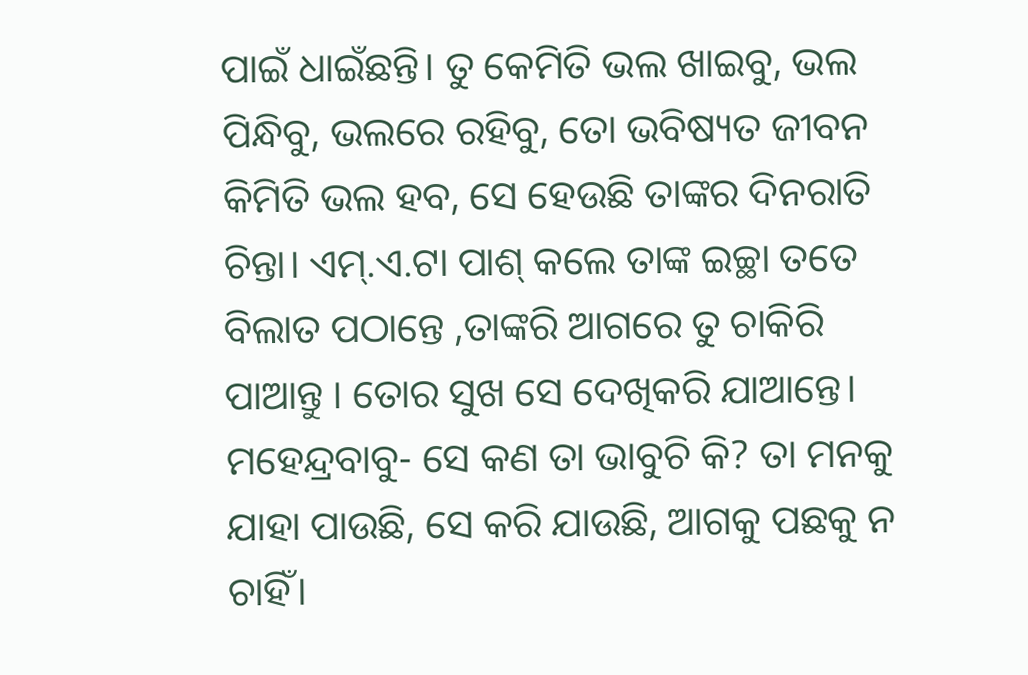ପାଇଁ ଧାଇଁଛନ୍ତି। ତୁ କେମିତି ଭଲ ଖାଇବୁ, ଭଲ ପିନ୍ଧିବୁ, ଭଲରେ ରହିବୁ, ତୋ ଭବିଷ୍ୟତ ଜୀବନ କିମିତି ଭଲ ହବ, ସେ ହେଉଛି ତାଙ୍କର ଦିନରାତି ଚିନ୍ତା। ଏମ୍.ଏ.ଟା ପାଶ୍ କଲେ ତାଙ୍କ ଇଚ୍ଛା ତତେ ବିଲାତ ପଠାନ୍ତେ ,ତାଙ୍କରି ଆଗରେ ତୁ ଚାକିରି ପାଆନ୍ତୁ । ତୋର ସୁଖ ସେ ଦେଖିକରି ଯାଆନ୍ତେ।
ମହେନ୍ଦ୍ରବାବୁ- ସେ କଣ ତା ଭାବୁଚି କି? ତା ମନକୁ ଯାହା ପାଉଛି, ସେ କରି ଯାଉଛି, ଆଗକୁ ପଛକୁ ନ ଚାହିଁ।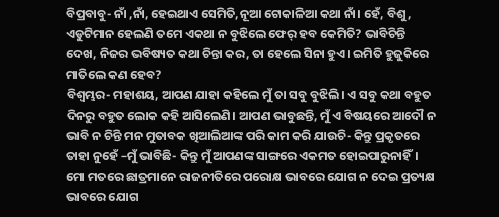ବିପ୍ରବାବୁ- ନାଁ ,ନାଁ, ହେଇଥାଏ ସେମିତି,ନୂଆ ଟୋକାଳିଆ କଥା ନାଁ। ହେଁ, ବିଶୁ, ଏଡୁଟିମାନ ହେଲଣି ତମେ ଏକଥା ନ ବୁଝିଲେ ଫେର୍ ହବ କେମିତି? ଭାବିଚିନ୍ତି ଦେଖ, ନିଜର ଭବିଷ୍ୟତ କଥା ଚିନ୍ତା କର, ତା ହେଲେ ସିନା ହୁଏ। ଇମିତି ହୁଜୁକିରେ ମାତିଲେ କଣ ହେବ?
ବିଶ୍ବମ୍ଭର- ମହାଶୟ, ଆପଣ ଯାହା କହିଲେ ମୁଁ ତା ସବୁ ବୁଝିଲି। ଏ ସବୁ କଥା ବହୁତ ଦିନରୁ ବହୁତ ଲୋକ କହି ଆସିଲେଣି। ଆପଣ ଭାବୁଛନ୍ତି, ମୁଁ ଏ ବିଷୟରେ ଆଦୌ ନ ଭାବି ନ ଚିନ୍ତି ମନ ମୁତାବକ ଖିଆଲିଆଙ୍କ ପରି କାମ କରି ଯାଉଚି- କିନ୍ତୁ ପ୍ରକୃତରେ ତାହା ନୁହେଁ –ମୁଁ ଭାବିଛି- କିନ୍ତୁ ମୁଁ ଆପଣଙ୍କ ସାଙ୍ଗରେ ଏକମତ ହୋଇପାରୁନାହିଁ। ମୋ ମତରେ ଛାତ୍ରମାନେ ରାଜନୀତିରେ ପରୋକ୍ଷ ଭାବରେ ଯୋଗ ନ ଦେଇ ପ୍ରତ୍ୟକ୍ଷ ଭାବରେ ଯୋଗ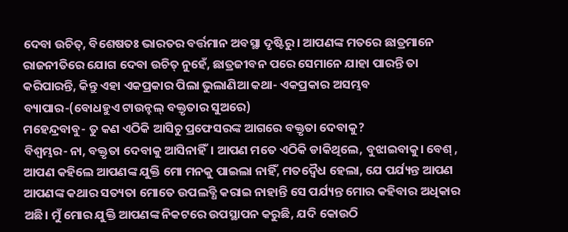ଦେବା ଉଚିତ୍, ବିଶେଷତଃ ଭାରତର ବର୍ତ୍ତମାନ ଅବସ୍ଥା ଦୃଷ୍ଟିରୁ । ଆପଣଙ୍କ ମତରେ ଛାତ୍ରମାନେ ରାଜନୀତିରେ ଯୋଗ ଦେବା ଉଚିତ୍ ନୁହେଁ, ଛାତ୍ରଜୀବନ ପରେ ସେମାନେ ଯାହା ପାରନ୍ତି ତା କରିପାରନ୍ତି, କିନ୍ତୁ ଏହା ଏକପ୍ରକାର ପିଲା ଭୁଲାଣିଆ କଥା- ଏକପ୍ରକାର ଅସମ୍ଭବ ବ୍ୟାପାର-(ବୋଧହୁଏ ଟାଉନ୍ହଲ୍ ବକ୍ତୃତାର ସୁଅରେ)
ମହେନ୍ଦ୍ରବାବୁ- ତୁ କଣ ଏଠିକି ଆସିଚୁ ପ୍ରଫେସରଙ୍କ ଆଗରେ ବକ୍ତୃତା ଦେବାକୁ?
ବିଶ୍ବମ୍ଭର- ନା, ବକ୍ତୃତା ଦେବାକୁ ଆସିନାହିଁ। ଆପଣ ମତେ ଏଠିକି ଡାକିଥିଲେ, ବୁଝାଇବାକୁ। ବେଶ୍ , ଆପଣ କହିଲେ ଆପଣଙ୍କ ଯୁକ୍ତି ମୋ ମନକୁ ପାଇଲା ନାହିଁ, ମତଦ୍ବୈଧ ହେଲା, ଯେ ପର୍ଯ୍ୟନ୍ତ ଆପଣ ଆପଣଙ୍କ କଥାର ସତ୍ୟତା ମୋତେ ଉପଲବ୍ଧି କରାଇ ନାହାନ୍ତି ସେ ପର୍ଯ୍ୟନ୍ତ ମୋର କହିବାର ଅଧିକାର ଅଛି। ମୁଁ ମୋର ଯୁକ୍ତି ଆପଣଙ୍କ ନିକଟରେ ଉପସ୍ଥାପନ କରୁଛି, ଯଦି କୋଉଠି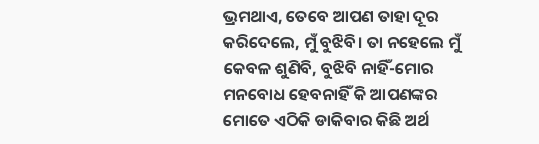ଭ୍ରମଥାଏ, ତେବେ ଆପଣ ତାହା ଦୂର କରିଦେଲେ, ମୁଁ ବୁଝିବି। ତା ନହେଲେ ମୁଁ କେବଳ ଶୁଣିବି, ବୁଝିବି ନାହିଁ-ମୋର ମନବୋଧ ହେବନାହିଁ କି ଆପଣଙ୍କର ମୋତେ ଏଠିକି ଡାକିବାର କିଛି ଅର୍ଥ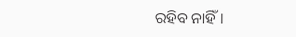ରହିବ ନାହିଁ।